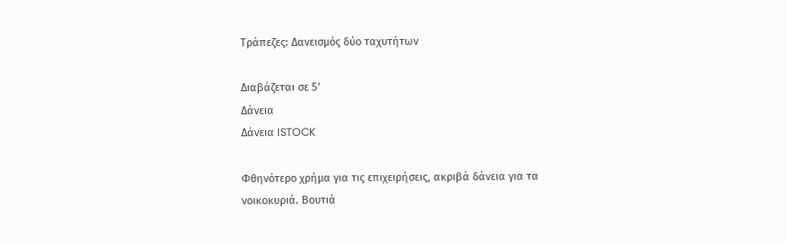Τράπεζες: Δανεισμός δύο ταχυτήτων

Διαβάζεται σε 5'
Δάνεια
Δάνεια ISTOCK

Φθηνότερο χρήμα για τις επιχειρήσεις, ακριβά δάνεια για τα νοικοκυριά. Βουτιά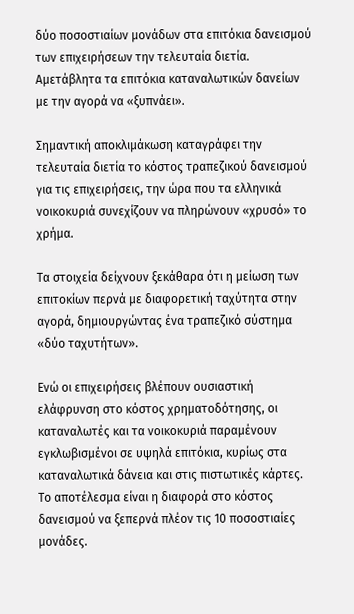δύο ποσοστιαίων μονάδων στα επιτόκια δανεισμού των επιχειρήσεων την τελευταία διετία. Αμετάβλητα τα επιτόκια καταναλωτικών δανείων με την αγορά να «ξυπνάει».

Σημαντική αποκλιμάκωση καταγράφει την τελευταία διετία το κόστος τραπεζικού δανεισμού για τις επιχειρήσεις, την ώρα που τα ελληνικά νοικοκυριά συνεχίζουν να πληρώνουν «χρυσό» το χρήμα.

Τα στοιχεία δείχνουν ξεκάθαρα ότι η μείωση των επιτοκίων περνά με διαφορετική ταχύτητα στην αγορά, δημιουργώντας ένα τραπεζικό σύστημα «δύο ταχυτήτων».

Ενώ οι επιχειρήσεις βλέπουν ουσιαστική ελάφρυνση στο κόστος χρηματοδότησης, οι καταναλωτές και τα νοικοκυριά παραμένουν εγκλωβισμένοι σε υψηλά επιτόκια, κυρίως στα καταναλωτικά δάνεια και στις πιστωτικές κάρτες. Το αποτέλεσμα είναι η διαφορά στο κόστος δανεισμού να ξεπερνά πλέον τις 10 ποσοστιαίες μονάδες.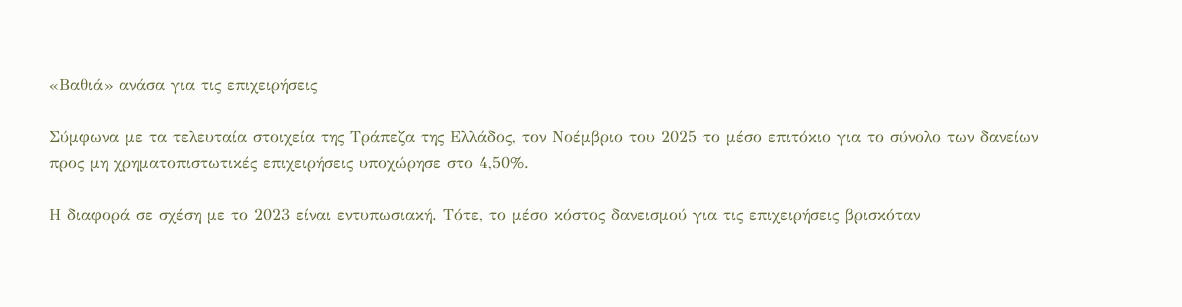«Βαθιά» ανάσα για τις επιχειρήσεις

Σύμφωνα με τα τελευταία στοιχεία της Τράπεζα της Ελλάδος, τον Νοέμβριο του 2025 το μέσο επιτόκιο για το σύνολο των δανείων προς μη χρηματοπιστωτικές επιχειρήσεις υποχώρησε στο 4,50%.

Η διαφορά σε σχέση με το 2023 είναι εντυπωσιακή. Τότε, το μέσο κόστος δανεισμού για τις επιχειρήσεις βρισκόταν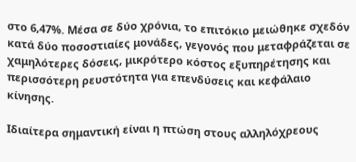στο 6,47%. Μέσα σε δύο χρόνια, το επιτόκιο μειώθηκε σχεδόν κατά δύο ποσοστιαίες μονάδες, γεγονός που μεταφράζεται σε χαμηλότερες δόσεις, μικρότερο κόστος εξυπηρέτησης και περισσότερη ρευστότητα για επενδύσεις και κεφάλαιο κίνησης.

Ιδιαίτερα σημαντική είναι η πτώση στους αλληλόχρεους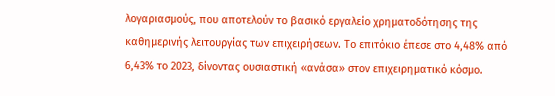λογαριασμούς, που αποτελούν το βασικό εργαλείο χρηματοδότησης της καθημερινής λειτουργίας των επιχειρήσεων. Το επιτόκιο έπεσε στο 4,48% από 6,43% το 2023, δίνοντας ουσιαστική «ανάσα» στον επιχειρηματικό κόσμο.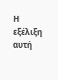Η εξέλιξη αυτή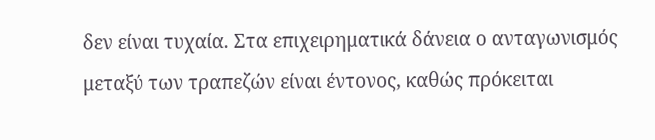δεν είναι τυχαία. Στα επιχειρηματικά δάνεια ο ανταγωνισμός μεταξύ των τραπεζών είναι έντονος, καθώς πρόκειται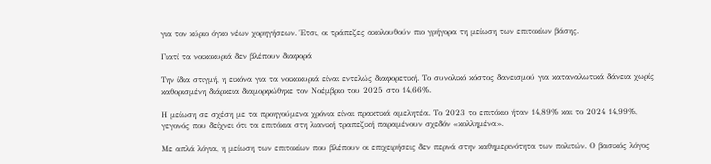για τον κύριο όγκο νέων χορηγήσεων. Έτσι, οι τράπεζες ακολουθούν πιο γρήγορα τη μείωση των επιτοκίων βάσης.

Γιατί τα νοικοκυριά δεν βλέπουν διαφορά

Την ίδια στιγμή, η εικόνα για τα νοικοκυριά είναι εντελώς διαφορετική. Το συνολικό κόστος δανεισμού για καταναλωτικά δάνεια χωρίς καθορισμένη διάρκεια διαμορφώθηκε τον Νοέμβριο του 2025 στο 14,66%.

Η μείωση σε σχέση με τα προηγούμενα χρόνια είναι πρακτικά αμελητέα. Το 2023 το επιτόκιο ήταν 14,89% και το 2024 14,99%, γεγονός που δείχνει ότι τα επιτόκια στη λιανική τραπεζική παραμένουν σχεδόν «κολλημένα».

Με απλά λόγια, η μείωση των επιτοκίων που βλέπουν οι επιχειρήσεις δεν περνά στην καθημερινότητα των πολιτών. Ο βασικός λόγος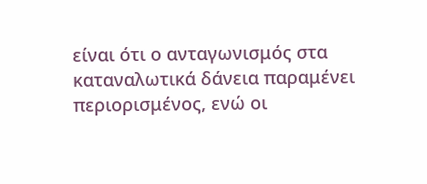είναι ότι ο ανταγωνισμός στα καταναλωτικά δάνεια παραμένει περιορισμένος, ενώ οι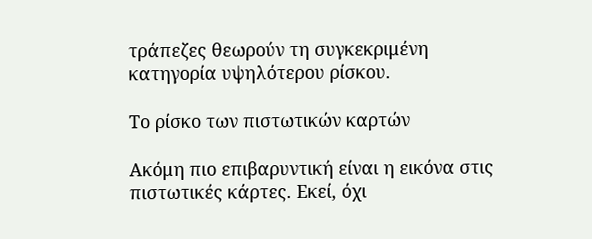τράπεζες θεωρούν τη συγκεκριμένη κατηγορία υψηλότερου ρίσκου.

Το ρίσκο των πιστωτικών καρτών

Ακόμη πιο επιβαρυντική είναι η εικόνα στις πιστωτικές κάρτες. Εκεί, όχι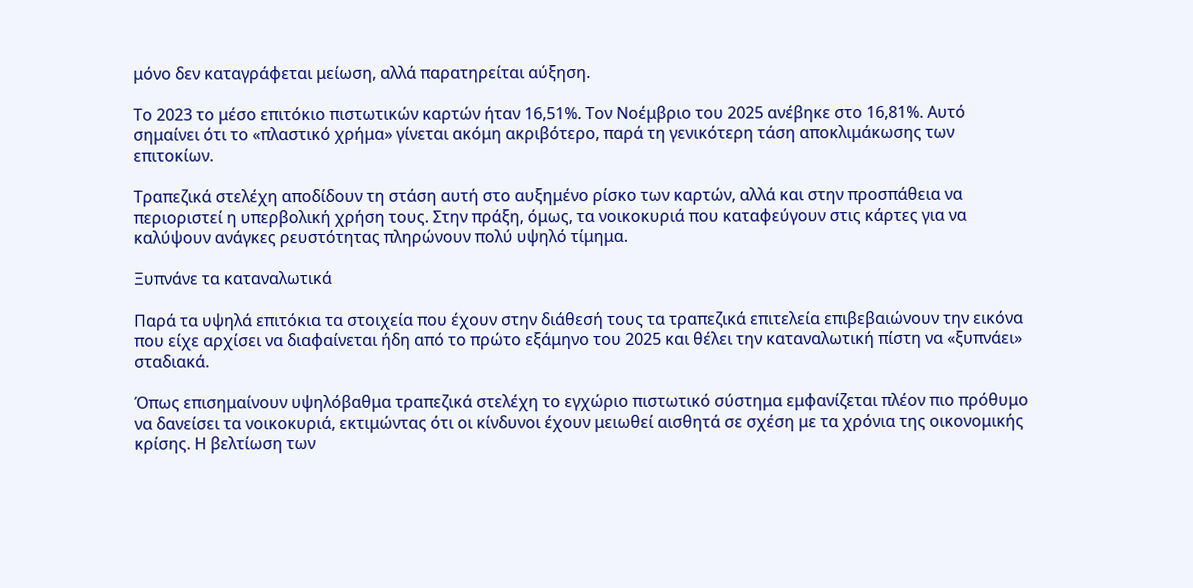μόνο δεν καταγράφεται μείωση, αλλά παρατηρείται αύξηση.

Το 2023 το μέσο επιτόκιο πιστωτικών καρτών ήταν 16,51%. Τον Νοέμβριο του 2025 ανέβηκε στο 16,81%. Αυτό σημαίνει ότι το «πλαστικό χρήμα» γίνεται ακόμη ακριβότερο, παρά τη γενικότερη τάση αποκλιμάκωσης των επιτοκίων.

Τραπεζικά στελέχη αποδίδουν τη στάση αυτή στο αυξημένο ρίσκο των καρτών, αλλά και στην προσπάθεια να περιοριστεί η υπερβολική χρήση τους. Στην πράξη, όμως, τα νοικοκυριά που καταφεύγουν στις κάρτες για να καλύψουν ανάγκες ρευστότητας πληρώνουν πολύ υψηλό τίμημα.

Ξυπνάνε τα καταναλωτικά

Παρά τα υψηλά επιτόκια τα στοιχεία που έχουν στην διάθεσή τους τα τραπεζικά επιτελεία επιβεβαιώνουν την εικόνα που είχε αρχίσει να διαφαίνεται ήδη από το πρώτο εξάμηνο του 2025 και θέλει την καταναλωτική πίστη να «ξυπνάει» σταδιακά.

Όπως επισημαίνουν υψηλόβαθμα τραπεζικά στελέχη το εγχώριο πιστωτικό σύστημα εμφανίζεται πλέον πιο πρόθυμο να δανείσει τα νοικοκυριά, εκτιμώντας ότι οι κίνδυνοι έχουν μειωθεί αισθητά σε σχέση με τα χρόνια της οικονομικής κρίσης. Η βελτίωση των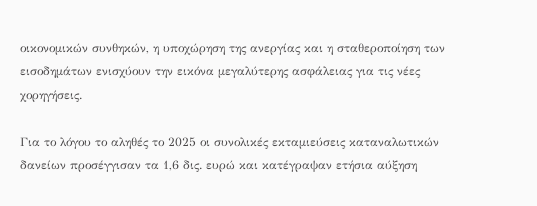οικονομικών συνθηκών, η υποχώρηση της ανεργίας και η σταθεροποίηση των εισοδημάτων ενισχύουν την εικόνα μεγαλύτερης ασφάλειας για τις νέες χορηγήσεις.

Για το λόγου το αληθές το 2025 οι συνολικές εκταμιεύσεις καταναλωτικών δανείων προσέγγισαν τα 1,6 δις. ευρώ και κατέγραψαν ετήσια αύξηση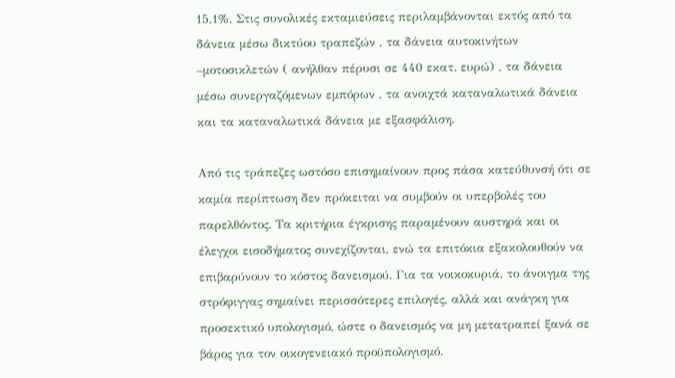15,1%. Στις συνολικές εκταμιεύσεις περιλαμβάνονται εκτός από τα δάνεια μέσω δικτύου τραπεζών , τα δάνεια αυτοκινήτων –μοτοσικλετών ( ανήλθαν πέρυσι σε 440 εκατ. ευρώ) , τα δάνεια μέσω συνεργαζόμενων εμπόρων , τα ανοιχτά καταναλωτικά δάνεια και τα καταναλωτικά δάνεια με εξασφάλιση.

Από τις τράπεζες ωστόσο επισημαίνουν προς πάσα κατεύθυνσή ότι σε καμία περίπτωση δεν πρόκειται να συμβούν οι υπερβολές του παρελθόντος. Τα κριτήρια έγκρισης παραμένουν αυστηρά και οι έλεγχοι εισοδήματος συνεχίζονται, ενώ τα επιτόκια εξακολουθούν να επιβαρύνουν το κόστος δανεισμού. Για τα νοικοκυριά, το άνοιγμα της στρόφιγγας σημαίνει περισσότερες επιλογές, αλλά και ανάγκη για προσεκτικό υπολογισμό, ώστε ο δανεισμός να μη μετατραπεί ξανά σε βάρος για τον οικογενειακό προϋπολογισμό.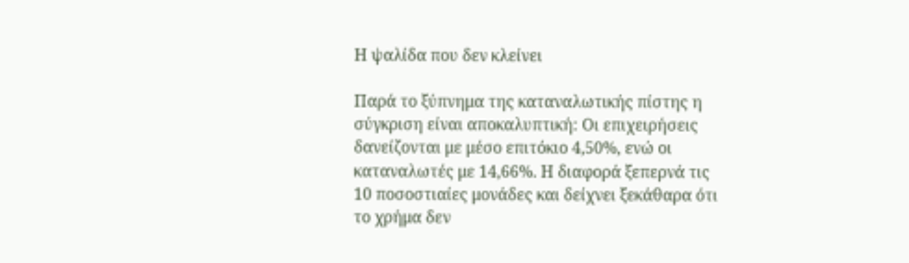Η ψαλίδα που δεν κλείνει

Παρά το ξύπνημα της καταναλωτικής πίστης η σύγκριση είναι αποκαλυπτική: Οι επιχειρήσεις δανείζονται με μέσο επιτόκιο 4,50%, ενώ οι καταναλωτές με 14,66%. Η διαφορά ξεπερνά τις 10 ποσοστιαίες μονάδες και δείχνει ξεκάθαρα ότι το χρήμα δεν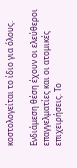κοστολογείται το ίδιο για όλους.

Ενδιάμεση θέση έχουν οι ελεύθεροι επαγγελματίες και οι ατομικές επιχειρήσεις. Το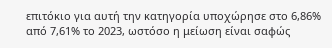επιτόκιο για αυτή την κατηγορία υποχώρησε στο 6,86% από 7,61% το 2023, ωστόσο η μείωση είναι σαφώς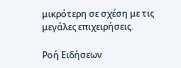μικρότερη σε σχέση με τις μεγάλες επιχειρήσεις.

Ροή Ειδήσεων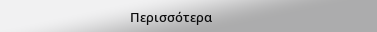Περισσότερα